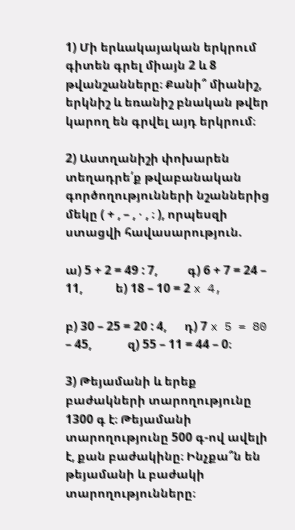1) Մի երևակայական երկրում գիտեն գրել միայն 2 և 8 թվանշանները։ Քանի՞ միանիշ, երկնիշ և եռանիշ բնական թվեր կարող են գրվել այդ երկրում։

2) Աստղանիշի փոխարեն տեղադրե՛ք թվաբանական գործողությունների նշաններից մեկը ( + , – , ⋅ , ։ ), որպեսզի ստացվի հավասարություն.

ա) 5 + 2 = 49 : 7,          գ) 6 + 7 = 24 – 11,           ե) 18 – 10 = 2 x 4,

բ) 30 – 25 = 20 : 4,      դ) 7 x 5 = 80 – 45,            զ) 55 – 11 = 44 – 0։

3) Թեյամանի և երեք բաժակների տարողությունը 1300 գ է։ Թեյամանի տարողությունը 500 գ-ով ավելի է, քան բաժակինը։ Ինչքա՞ն են թեյամանի և բաժակի տարողությունները։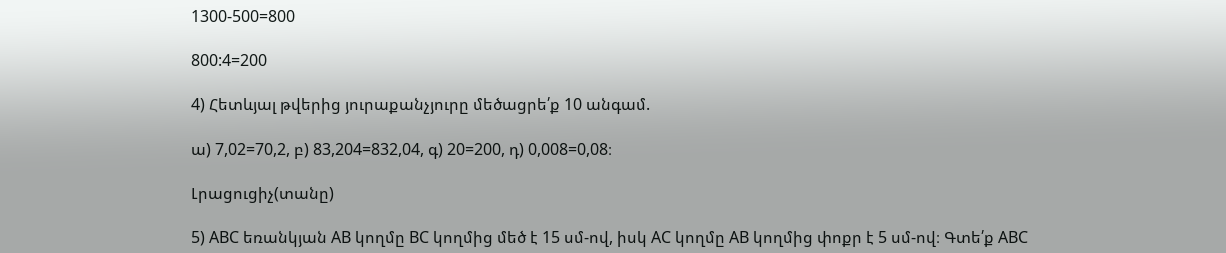1300-500=800

800:4=200

4) Հետևյալ թվերից յուրաքանչյուրը մեծացրե՛ք 10 անգամ.

ա) 7,02=70,2, բ) 83,204=832,04, գ) 20=200, դ) 0,008=0,08։

Լրացուցիչ(տանը)

5) ABC եռանկյան AB կողմը BC կողմից մեծ է 15 սմ-ով, իսկ AC կողմը AB կողմից փոքր է 5 սմ-ով։ Գտե՛ք ABC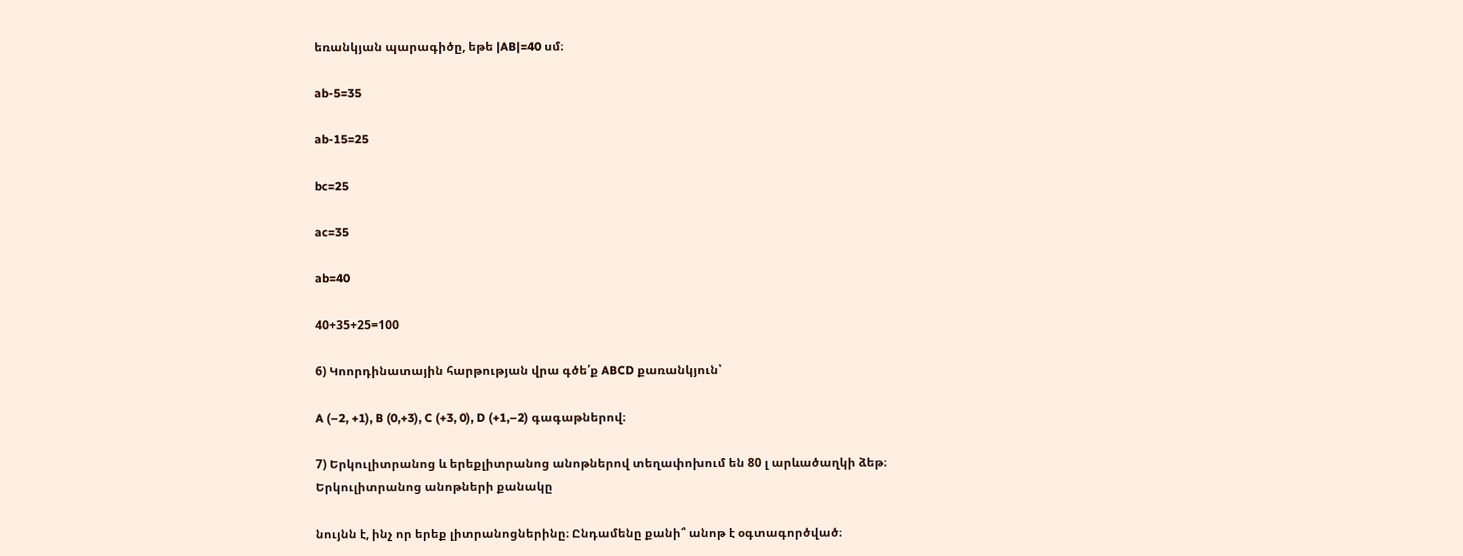եռանկյան պարագիծը, եթե |AB|=40 սմ։

ab-5=35

ab-15=25

bc=25

ac=35

ab=40

40+35+25=100

6) Կոորդինատային հարթության վրա գծե՛ք ABCD քառանկյուն՝

A (–2, +1), B (0,+3), C (+3, 0), D (+1,–2) գագաթներով։

7) Երկուլիտրանոց և երեքլիտրանոց անոթներով տեղափոխում են 80 լ արևածաղկի ձեթ։ Երկուլիտրանոց անոթների քանակը

նույնն է, ինչ որ երեք լիտրանոցներինը։ Ընդամենը քանի՞ անոթ է օգտագործված։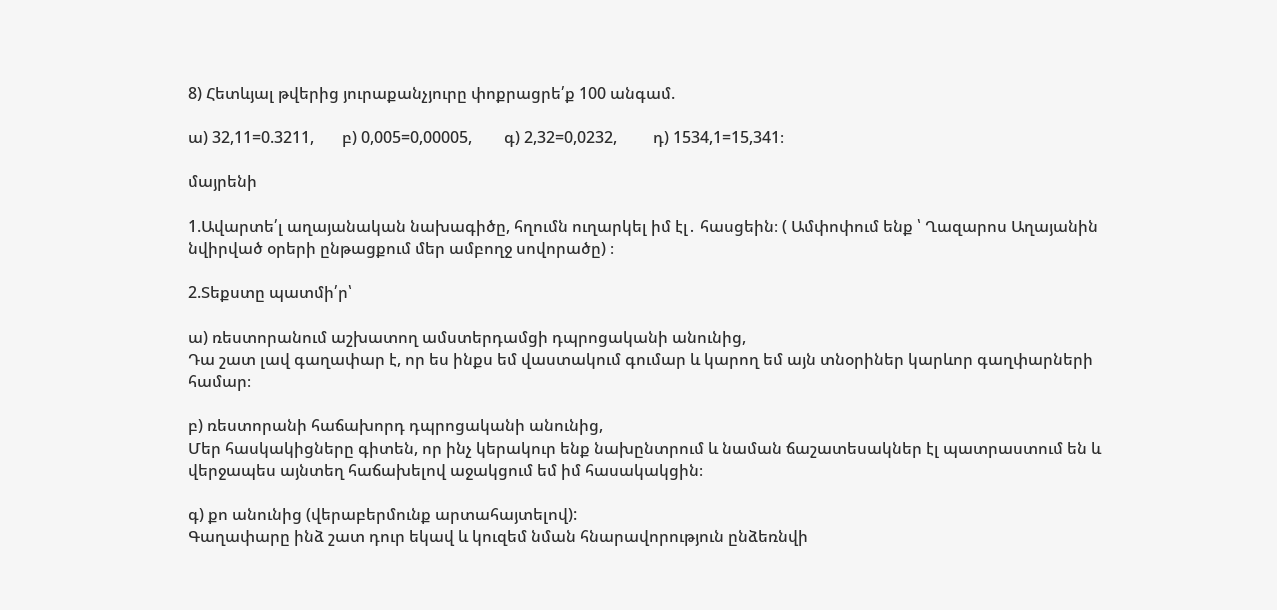8) Հետևյալ թվերից յուրաքանչյուրը փոքրացրե՛ք 100 անգամ.

ա) 32,11=0.3211,       բ) 0,005=0,00005,        գ) 2,32=0,0232,         դ) 1534,1=15,341։

մայրենի

1.Ավարտե՛լ աղայանական նախագիծը, հղումն ուղարկել իմ էլ․ հասցեին։ ( Ամփոփում ենք ՝ Ղազարոս Աղայանին նվիրված օրերի ընթացքում մեր ամբողջ սովորածը) ։

2.Տեքստը պատմի՛ր՝

ա) ռեստորանում աշխատող ամստերդամցի դպրոցականի անունից,
Դա շատ լավ գաղափար է, որ ես ինքս եմ վաստակում գումար և կարող եմ այն տնօրիներ կարևոր գաղփարների համար։

բ) ռեստորանի հաճախորդ դպրոցականի անունից,
Մեր հասկակիցները գիտեն, որ ինչ կերակուր ենք նախընտրում և նաման ճաշատեսակներ էլ պատրաստում են և վերջապես այնտեղ հաճախելով աջակցում եմ իմ հասակակցին։

գ) քո անունից (վերաբերմունք արտահայտելով):
Գաղափարը ինձ շատ դուր եկավ և կուզեմ նման հնարավորություն ընձեռնվի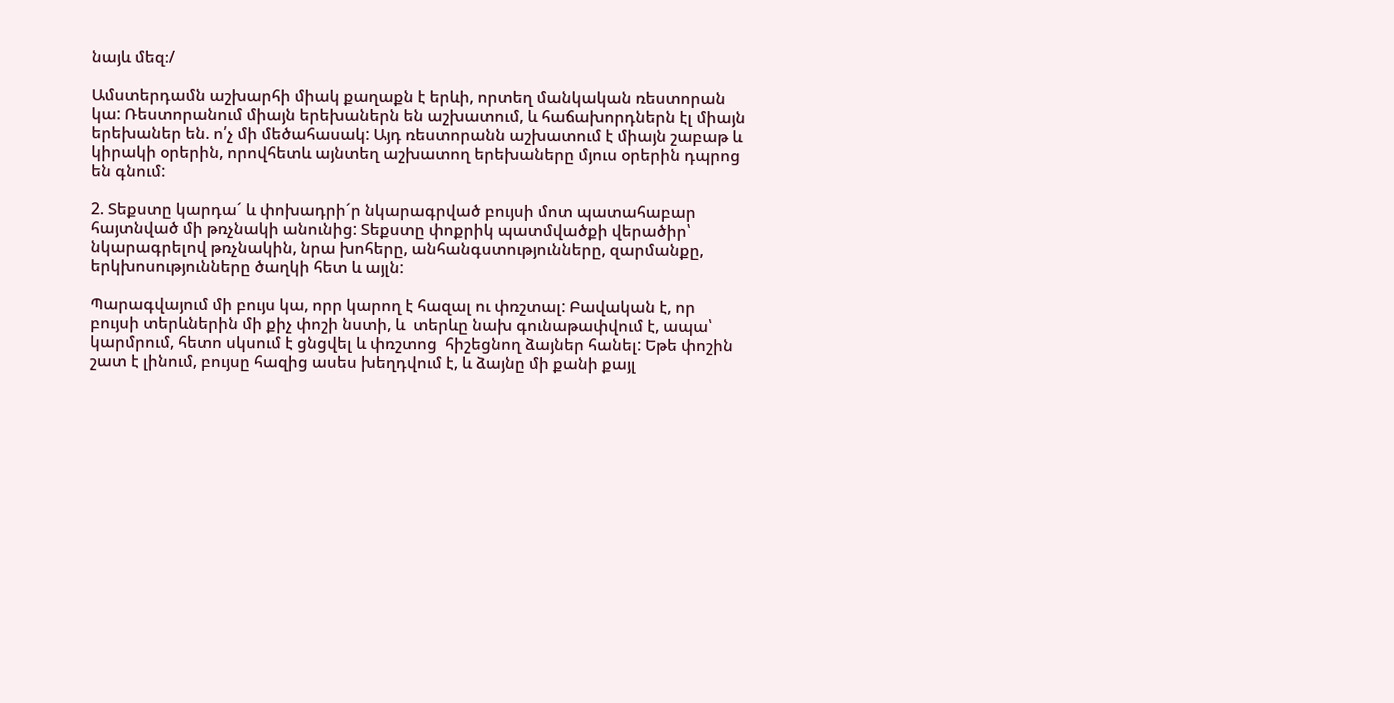նայև մեզ։/

Ամստերդամն աշխարհի միակ քաղաքն է երևի, որտեղ մանկական ռեստորան կա: Ռեստորանում միայն երեխաներն են աշխատում, և հաճախորդներն էլ միայն երեխաներ են. ո՛չ մի մեծահասակ: Այդ ռեստորանն աշխատում է միայն շաբաթ և կիրակի օրերին, որովհետև այնտեղ աշխատող երեխաները մյուս օրերին դպրոց են գնում:

2. Տեքստը կարդա´ և փոխադրի´ր նկարագրված բույսի մոտ պատահաբար հայտնված մի թռչնակի անունից: Տեքստը փոքրիկ պատմվածքի վերածիր՝ նկարագրելով թռչնակին, նրա խոհերը, անհանգստությունները, զարմանքը, երկխոսությունները ծաղկի հետ և այլն:

Պարագվայում մի բույս կա, որր կարող է հազալ ու փռշտալ: Բավական է, որ բույսի տերևներին մի քիչ փոշի նստի, և  տերևը նախ գունաթափվում է, ապա՝ կարմրում, հետո սկսում է ցնցվել և փռշտոց  հիշեցնող ձայներ հանել: Եթե փոշին շատ է լինում, բույսը հազից ասես խեղդվում է, և ձայնը մի քանի քայլ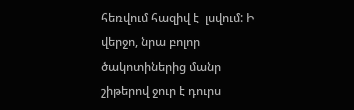հեռվում հազիվ է  լսվում: Ի վերջո, նրա բոլոր ծակոտիներից մանր շիթերով ջուր է դուրս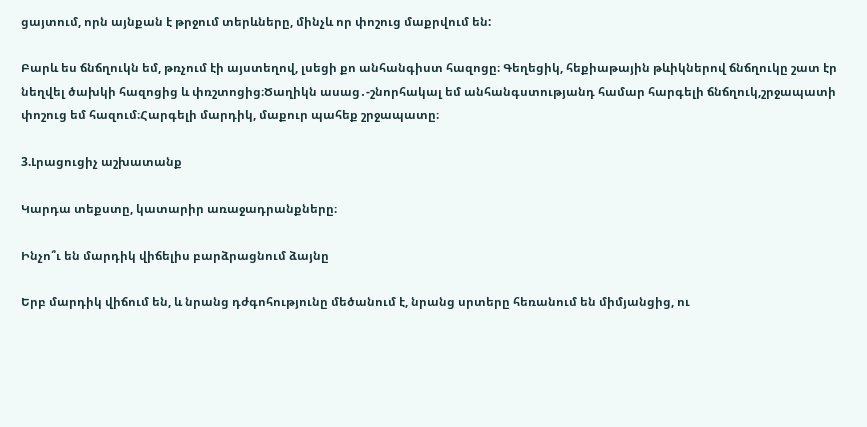ցայտում, որն այնքան է թրջում տերևները, մինչև որ փոշուց մաքրվում են:

Բարև ես ճնճղուկն եմ, թռչում էի այստեղով, լսեցի քո անհանգիստ հազոցը։ Գեղեցիկ, հեքիաթային թևիկներով ճնճղուկը շատ էր նեղվել ծախկի հազոցից և փռշտոցից։Ծաղիկն ասաց․-շնորհակալ եմ անհանգստությանդ համար հարգելի ճնճղուկ,շրջապատի փոշուց եմ հազում։Հարգելի մարդիկ, մաքուր պահեք շրջապատը։

3.Լրացուցիչ աշխատանք

Կարդա տեքստը, կատարիր առաջադրանքները։

Ինչո՞ւ են մարդիկ վիճելիս բարձրացնում ձայնը

Երբ մարդիկ վիճում են, և նրանց դժգոհությունը մեծանում է, նրանց սրտերը հեռանում են միմյանցից, ու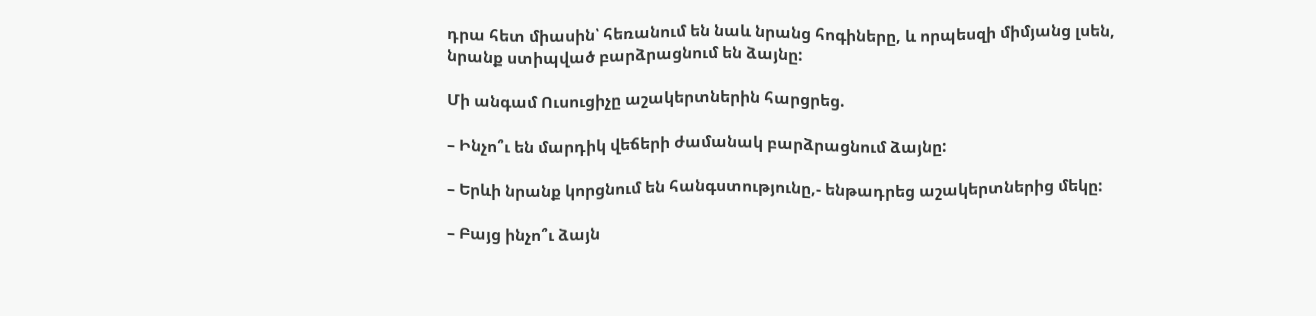դրա հետ միասին՝ հեռանում են նաև նրանց հոգիները, և որպեսզի միմյանց լսեն, նրանք ստիպված բարձրացնում են ձայնը:

Մի անգամ Ուսուցիչը աշակերտներին հարցրեց.

– Ինչո՞ւ են մարդիկ վեճերի ժամանակ բարձրացնում ձայնը:

– Երևի նրանք կորցնում են հանգստությունը,- ենթադրեց աշակերտներից մեկը:

– Բայց ինչո՞ւ ձայն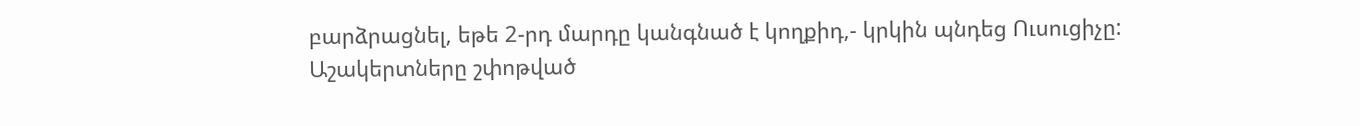բարձրացնել, եթե 2-րդ մարդը կանգնած է կողքիդ,- կրկին պնդեց Ուսուցիչը:
Աշակերտները շփոթված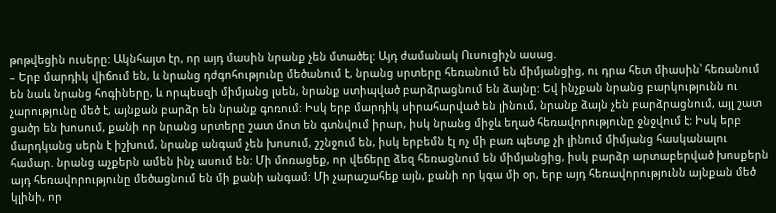թոթվեցին ուսերը: Ակնհայտ էր, որ այդ մասին նրանք չեն մտածել: Այդ ժամանակ Ուսուցիչն ասաց.
– Երբ մարդիկ վիճում են, և նրանց դժգոհությունը մեծանում է, նրանց սրտերը հեռանում են միմյանցից, ու դրա հետ միասին՝ հեռանում են նաև նրանց հոգիները, և որպեսզի միմյանց լսեն, նրանք ստիպված բարձրացնում են ձայնը: Եվ ինչքան նրանց բարկությունն ու չարությունը մեծ է, այնքան բարձր են նրանք գոռում: Իսկ երբ մարդիկ սիրահարված են լինում, նրանք ձայն չեն բարձրացնում, այլ շատ ցածր են խոսում, քանի որ նրանց սրտերը շատ մոտ են գտնվում իրար, իսկ նրանց միջև եղած հեռավորությունը ջնջվում է: Իսկ երբ մարդկանց սերն է իշխում, նրանք անգամ չեն խոսում, շշնջում են, իսկ երբեմն էլ ոչ մի բառ պետք չի լինում միմյանց հասկանալու համար. նրանց աչքերն ամեն ինչ ասում են: Մի մոռացեք, որ վեճերը ձեզ հեռացնում են միմյանցից, իսկ բարձր արտաբերված խոսքերն այդ հեռավորությունը մեծացնում են մի քանի անգամ: Մի չարաշահեք այն, քանի որ կգա մի օր, երբ այդ հեռավորությունն այնքան մեծ կլինի, որ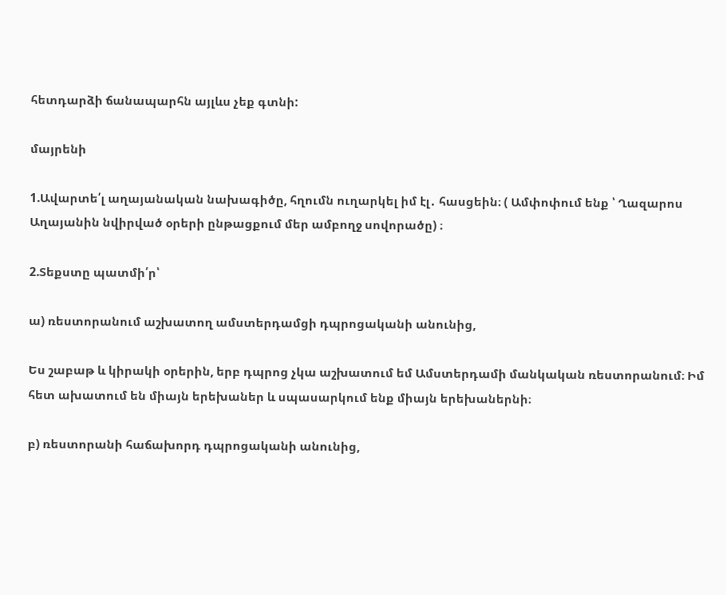հետդարձի ճանապարհն այլևս չեք գտնի:

մայրենի

1.Ավարտե՛լ աղայանական նախագիծը, հղումն ուղարկել իմ էլ․ հասցեին։ ( Ամփոփում ենք ՝ Ղազարոս Աղայանին նվիրված օրերի ընթացքում մեր ամբողջ սովորածը) ։

2.Տեքստը պատմի՛ր՝

ա) ռեստորանում աշխատող ամստերդամցի դպրոցականի անունից,

Ես շաբաթ և կիրակի օրերին, երբ դպրոց չկա աշխատում եմ Ամստերդամի մանկական ռեստորանում։ Իմ հետ ախատում են միայն երեխաներ և սպասարկում ենք միայն երեխաներնի։

բ) ռեստորանի հաճախորդ դպրոցականի անունից,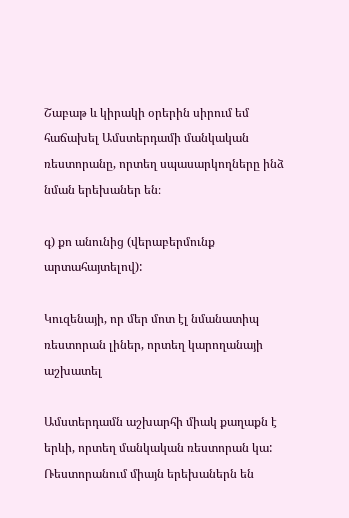Շաբաթ և կիրակի օրերին սիրում եմ հաճախել Ամստերդամի մանկական ռեստորանը, որտեղ սպասարկողները ինձ նման երեխաներ են։

գ) քո անունից (վերաբերմունք արտահայտելով):

Կուզենայի, որ մեր մոտ էլ նմանատիպ ռեստորան լիներ, որտեղ կարողանայի աշխատել

Ամստերդամն աշխարհի միակ քաղաքն է երևի, որտեղ մանկական ռեստորան կա: Ռեստորանում միայն երեխաներն են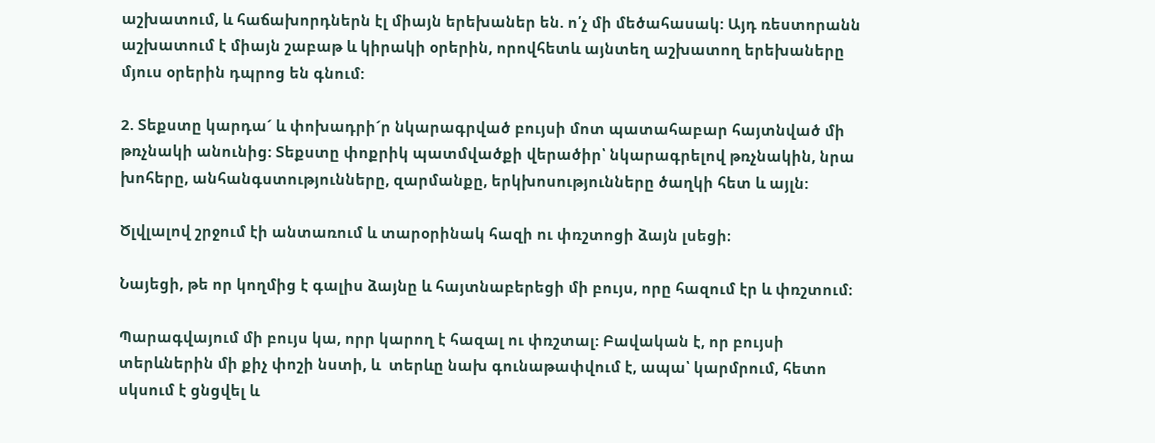աշխատում, և հաճախորդներն էլ միայն երեխաներ են. ո՛չ մի մեծահասակ: Այդ ռեստորանն աշխատում է միայն շաբաթ և կիրակի օրերին, որովհետև այնտեղ աշխատող երեխաները մյուս օրերին դպրոց են գնում:

2. Տեքստը կարդա´ և փոխադրի´ր նկարագրված բույսի մոտ պատահաբար հայտնված մի թռչնակի անունից: Տեքստը փոքրիկ պատմվածքի վերածիր՝ նկարագրելով թռչնակին, նրա խոհերը, անհանգստությունները, զարմանքը, երկխոսությունները ծաղկի հետ և այլն:

Ծլվլալով շրջում էի անտառում և տարօրինակ հազի ու փռշտոցի ձայն լսեցի։

Նայեցի, թե որ կողմից է գալիս ձայնը և հայտնաբերեցի մի բույս, որը հազում էր և փռշտում։

Պարագվայում մի բույս կա, որր կարող է հազալ ու փռշտալ: Բավական է, որ բույսի տերևներին մի քիչ փոշի նստի, և  տերևը նախ գունաթափվում է, ապա՝ կարմրում, հետո սկսում է ցնցվել և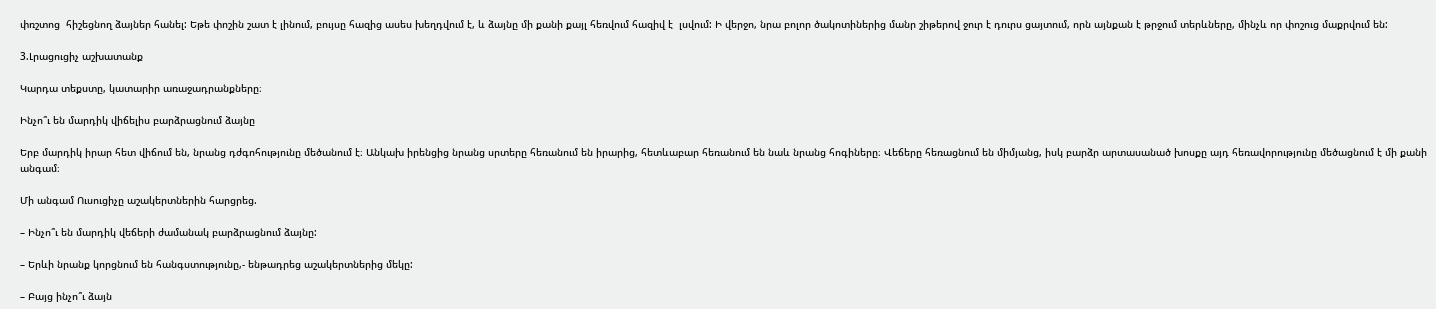փռշտոց  հիշեցնող ձայներ հանել: Եթե փոշին շատ է լինում, բույսը հազից ասես խեղդվում է, և ձայնը մի քանի քայլ հեռվում հազիվ է  լսվում: Ի վերջո, նրա բոլոր ծակոտիներից մանր շիթերով ջուր է դուրս ցայտում, որն այնքան է թրջում տերևները, մինչև որ փոշուց մաքրվում են:

3.Լրացուցիչ աշխատանք

Կարդա տեքստը, կատարիր առաջադրանքները։

Ինչո՞ւ են մարդիկ վիճելիս բարձրացնում ձայնը

Երբ մարդիկ իրար հետ վիճում են, նրանց դժգոհությունը մեծանում է։ Անկախ իրենցից նրանց սրտերը հեռանում են իրարից, հետևաբար հեռանում են նաև նրանց հոգիները։ Վեճերը հեռացնում են միմյանց, իսկ բարձր արտասանած խոսքը այդ հեռավորությունը մեծացնում է մի քանի անգամ։

Մի անգամ Ուսուցիչը աշակերտներին հարցրեց.

– Ինչո՞ւ են մարդիկ վեճերի ժամանակ բարձրացնում ձայնը:

– Երևի նրանք կորցնում են հանգստությունը,- ենթադրեց աշակերտներից մեկը:

– Բայց ինչո՞ւ ձայն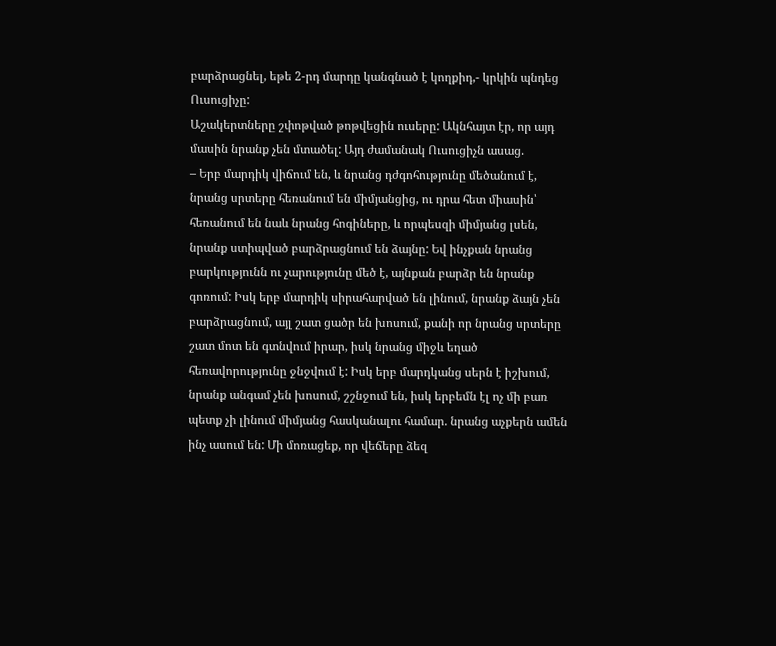բարձրացնել, եթե 2-րդ մարդը կանգնած է կողքիդ,- կրկին պնդեց Ուսուցիչը:
Աշակերտները շփոթված թոթվեցին ուսերը: Ակնհայտ էր, որ այդ մասին նրանք չեն մտածել: Այդ ժամանակ Ուսուցիչն ասաց.
– Երբ մարդիկ վիճում են, և նրանց դժգոհությունը մեծանում է, նրանց սրտերը հեռանում են միմյանցից, ու դրա հետ միասին՝ հեռանում են նաև նրանց հոգիները, և որպեսզի միմյանց լսեն, նրանք ստիպված բարձրացնում են ձայնը: Եվ ինչքան նրանց բարկությունն ու չարությունը մեծ է, այնքան բարձր են նրանք գոռում: Իսկ երբ մարդիկ սիրահարված են լինում, նրանք ձայն չեն բարձրացնում, այլ շատ ցածր են խոսում, քանի որ նրանց սրտերը շատ մոտ են գտնվում իրար, իսկ նրանց միջև եղած հեռավորությունը ջնջվում է: Իսկ երբ մարդկանց սերն է իշխում, նրանք անգամ չեն խոսում, շշնջում են, իսկ երբեմն էլ ոչ մի բառ պետք չի լինում միմյանց հասկանալու համար. նրանց աչքերն ամեն ինչ ասում են: Մի մոռացեք, որ վեճերը ձեզ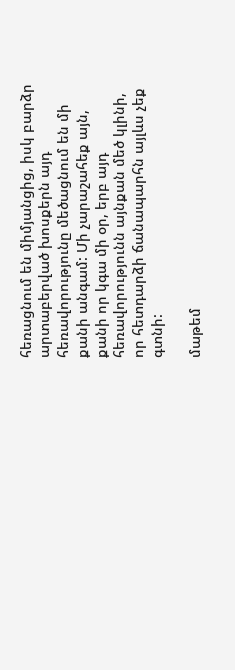հեռացնում են միմյանցից, իսկ բարձր արտաբերված խոսքերն այդ հեռավորությունը մեծացնում են մի քանի անգամ: Մի չարաշահեք այն, քանի որ կգա մի օր, երբ այդ հեռավորությունն այնքան մեծ կլինի, որ հետդարձի ճանապարհն այլևս չեք գտնի:

մաթեմ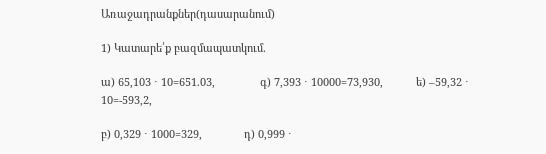Առաջադրանքներ(դասարանում)

1) Կատարե՛ք բազմապատկում.

ա) 65,103 ⋅ 10=651.03,               գ) 7,393 ⋅ 10000=73,930,           ե) –59,32 ⋅ 10=-593,2,

բ) 0,329 ⋅ 1000=329,              դ) 0,999 ⋅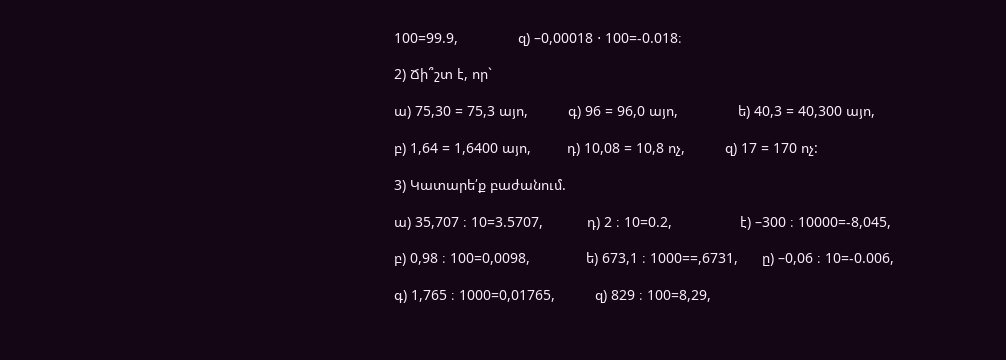100=99.9,               զ) –0,00018 ⋅ 100=-0.018։

2) Ճի՞շտ է, որ`

ա) 75,30 = 75,3 այո,          գ) 96 = 96,0 այո,               ե) 40,3 = 40,300 այո,

բ) 1,64 = 1,6400 այո,         դ) 10,08 = 10,8 ոչ,          զ) 17 = 170 ոչ:

3) Կատարե՛ք բաժանում.

ա) 35,707 ։ 10=3.5707,           դ) 2 ։ 10=0.2,                 է) –300 ։ 10000=-8,045,

բ) 0,98 ։ 100=0,0098,              ե) 673,1 ։ 1000==,6731,      ը) –0,06 ։ 10=-0.006,

գ) 1,765 ։ 1000=0,01765,          զ) 829 ։ 100=8,29,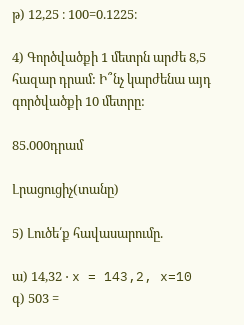թ) 12,25 ։ 100=0.1225։

4) Գործվածքի 1 մետրն արժե 8,5 հազար դրամ: Ի՞նչ կարժենա այդ գործվածքի 10 մետրը:

85.000դրամ

Լրացուցիչ(տանը)

5) Լուծե՛ք հավասարումը.

ա) 14,32 ⋅ x = 143,2, x=10          գ) 503 =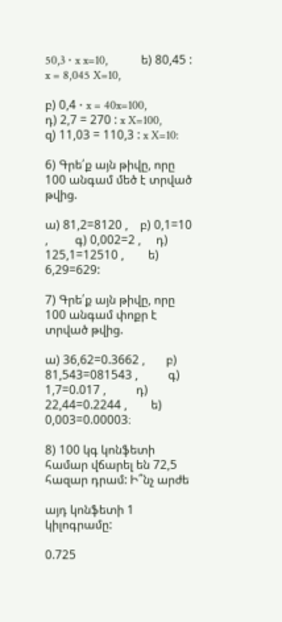50,3 ⋅ x x=10,           ե) 80,45 : x = 8,045 X=10,

բ) 0,4 ⋅ x = 40x=100,                    դ) 2,7 = 270 : x X=100,              զ) 11,03 = 110,3 : x X=10:

6) Գրե՛ք այն թիվը, որը 100 անգամ մեծ է տրված թվից.

ա) 81,2=8120 ,    բ) 0,1=10 ,         գ) 0,002=2 ,     դ) 125,1=12510 ,        ե) 6,29=629:

7) Գրե՛ք այն թիվը, որը 100 անգամ փոքր է տրված թվից.

ա) 36,62=0.3662 ,       բ) 81,543=081543 ,          գ) 1,7=0.017 ,          դ) 22,44=0.2244 ,        ե) 0,003=0.00003։

8) 100 կգ կոնֆետի համար վճարել են 72,5 հազար դրամ: Ի՞նչ արժե

այդ կոնֆետի 1 կիլոգրամը:

0.725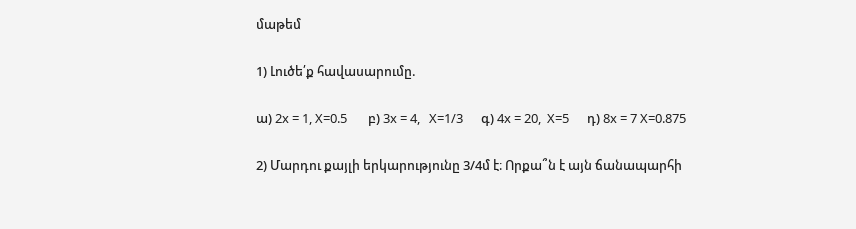մաթեմ

1) Լուծե՛ք հավասարումը.

ա) 2x = 1, X=0.5       բ) 3x = 4,   X=1/3      գ) 4x = 20,  X=5      դ) 8x = 7 X=0.875

2) Մարդու քայլի երկարությունը 3/4մ է։ Որքա՞ն է այն ճանապարհի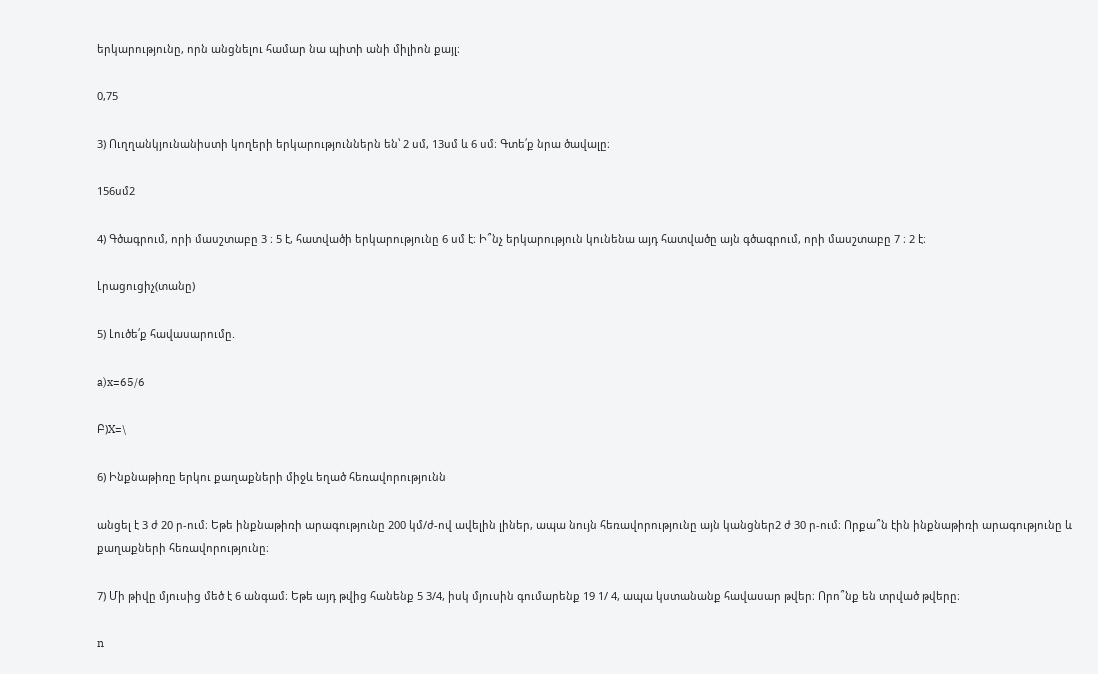երկարությունը, որն անցնելու համար նա պիտի անի միլիոն քայլ։

0,75

3) Ուղղանկյունանիստի կողերի երկարություններն են՝ 2 սմ, 13սմ և 6 սմ։ Գտե՛ք նրա ծավալը։

156սմ2

4) Գծագրում, որի մասշտաբը 3 ։ 5 է, հատվածի երկարությունը 6 սմ է։ Ի՞նչ երկարություն կունենա այդ հատվածը այն գծագրում, որի մասշտաբը 7 ։ 2 է։

Լրացուցիչ(տանը)

5) Լուծե՛ք հավասարումը.

a)x=65/6

Բ)X=\

6) Ինքնաթիռը երկու քաղաքների միջև եղած հեռավորությունն

անցել է 3 ժ 20 ր‐ում։ Եթե ինքնաթիռի արագությունը 200 կմ/ժ‐ով ավելին լիներ, ապա նույն հեռավորությունը այն կանցներ2 ժ 30 ր‐ում։ Որքա՞ն էին ինքնաթիռի արագությունը և քաղաքների հեռավորությունը։

7) Մի թիվը մյուսից մեծ է 6 անգամ։ Եթե այդ թվից հանենք 5 3/4, իսկ մյուսին գումարենք 19 1/ 4, ապա կստանանք հավասար թվեր։ Որո՞նք են տրված թվերը։

n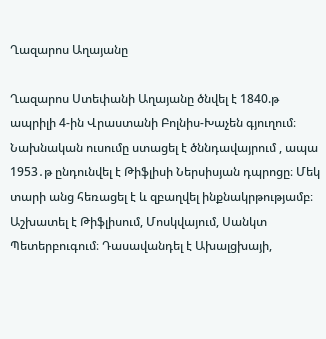Ղազարոս Աղայանը

Ղազարոս Ստեփանի Աղայանը ծնվել է 1840.թ ապրիլի 4-ին Վրաստանի Բոլնիս-Խաչեն գյուղում։ Նախնական ուսումը ստացել է ծննդավայրում , ապա 1953․թ ընդունվել է Թիֆլիսի Ներսիսյան դպրոցը։ Մեկ տարի անց հեռացել է և զբաղվել ինքնակրթությամբ։ Աշխատել է Թիֆլիսում, Մոսկվայում, Սանկտ Պետերբուգում։ Դասավանդել է Ախալցխայի,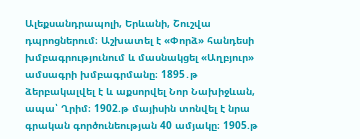Ալեքսանդրապոլի, Երևանի, Շուշվա դպրոցներում։ Աշխատել է «Փորձ» հանդեսի խմբագրությունում և մասնակցել «Աղբյուր» ամսագրի խմբագրմանը։ 1895․թ ձերբակալվել է և աքսորվել Նոր Նախիջևան, ապա՝ Ղրիմ։ 1902.թ մայիսին տոնվել է նրա գրական գործունեության 40 ամյակը։ 1905.թ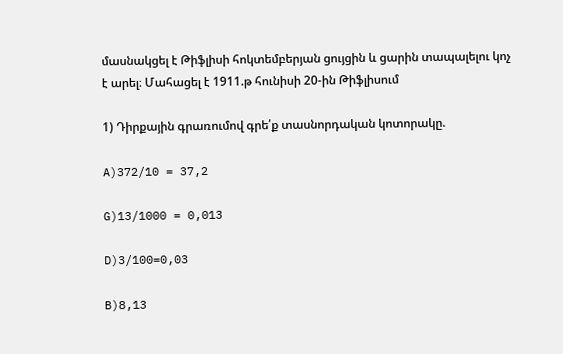մասնակցել է Թիֆլիսի հոկտեմբերյան ցույցին և ցարին տապալելու կոչ է արել։ Մահացել է 1911.թ հունիսի 20-ին Թիֆլիսում

1) Դիրքային գրառումով գրե՛ք տասնորդական կոտորակը.

A)372/10 = 37,2

G)13/1000 = 0,013

D)3/100=0,03

B)8,13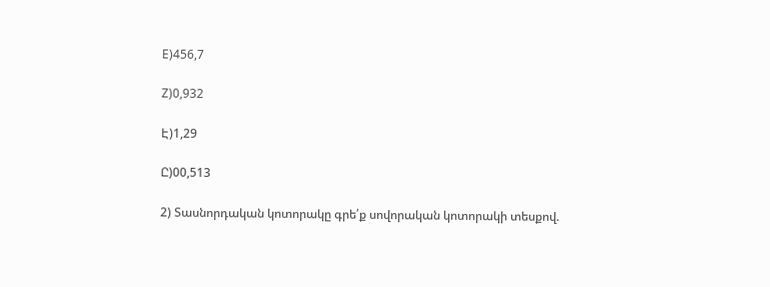E)456,7

Z)0,932

Է)1,29

Ը)00,513

2) Տասնորդական կոտորակը գրե՛ք սովորական կոտորակի տեսքով.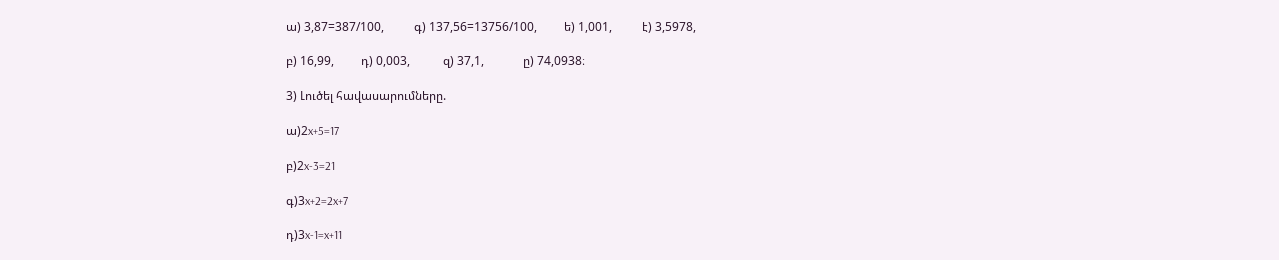ա) 3,87=387/100,          գ) 137,56=13756/100,         ե) 1,001,          է) 3,5978,

բ) 16,99,         դ) 0,003,           զ) 37,1,             ը) 74,0938։

3) Լուծել հավասարումները.

ա)2x+5=17

բ)2x-3=21

գ)3x+2=2x+7

դ)3x-1=x+11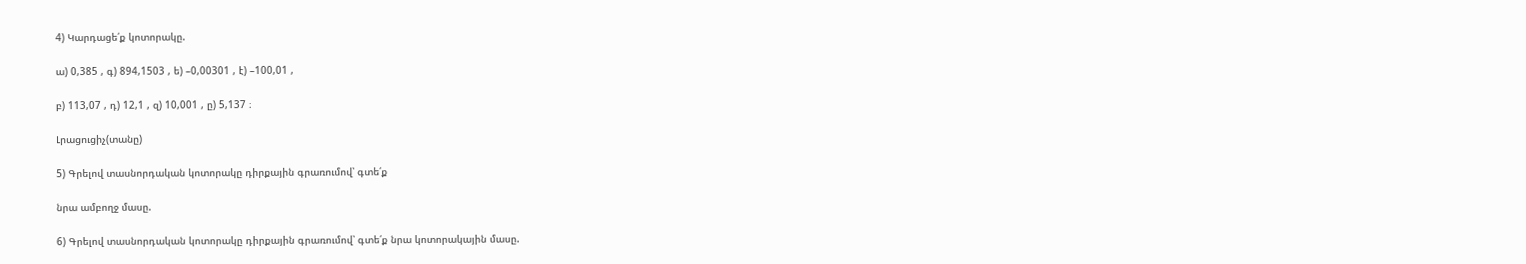4) Կարդացե՛ք կոտորակը.

ա) 0,385 , գ) 894,1503 , ե) –0,00301 , է) –100,01 ,

բ) 113,07 , դ) 12,1 , զ) 10,001 , ը) 5,137 ։

Լրացուցիչ(տանը)

5) Գրելով տասնորդական կոտորակը դիրքային գրառումով՝ գտե՛ք

նրա ամբողջ մասը.

6) Գրելով տասնորդական կոտորակը դիրքային գրառումով՝ գտե՛ք նրա կոտորակային մասը.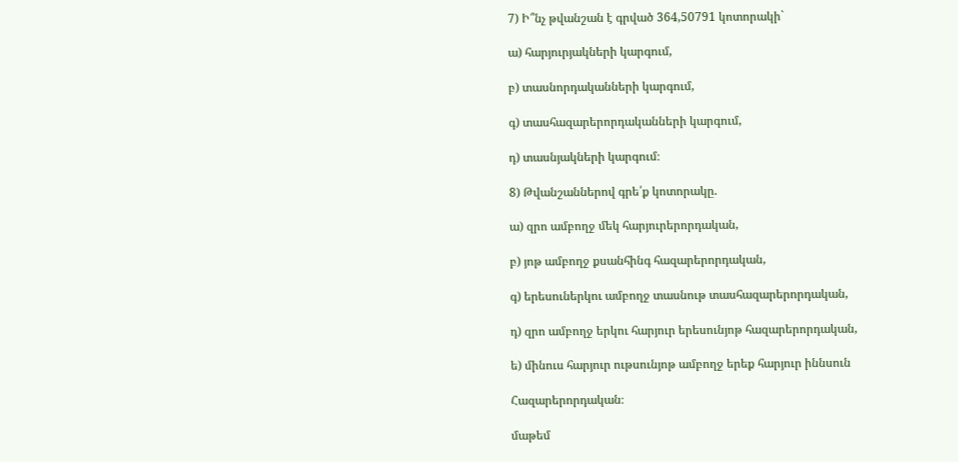7) Ի՞նչ թվանշան է գրված 364,50791 կոտորակի`

ա) հարյուրյակների կարգում,

բ) տասնորդականների կարգում,

գ) տասհազարերորդականների կարգում,

դ) տասնյակների կարգում։

8) Թվանշաններով գրե՛ք կոտորակը.

ա) զրո ամբողջ մեկ հարյուրերորդական,

բ) յոթ ամբողջ քսանհինգ հազարերորդական,

գ) երեսուներկու ամբողջ տասնութ տասհազարերորդական,

դ) զրո ամբողջ երկու հարյուր երեսունյոթ հազարերորդական,

ե) մինուս հարյուր ութսունյոթ ամբողջ երեք հարյուր իննսուն

Հազարերորդական։

մաթեմ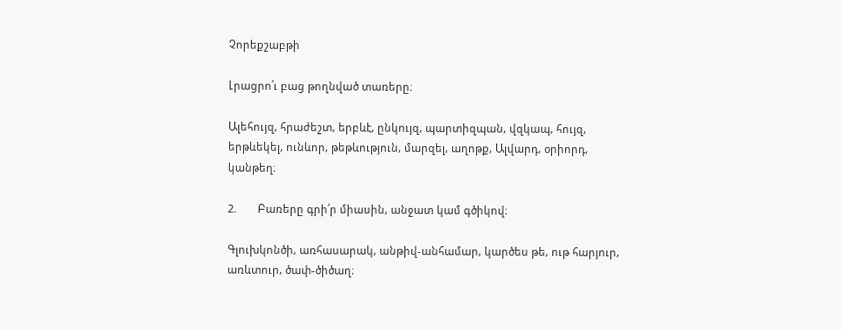Չորեքշաբթի

Լրացրո՛ւ բաց թողնված տառերը։

Ալեհույզ, հրաժեշտ, երբևէ, ընկույզ, պարտիզպան, վզկապ, հույզ, երթևեկել, ունևոր, թեթևություն, մարզել, աղոթք, Ալվարդ, օրիորդ, կանթեղ։

2.       Բառերը գրի՛ր միասին, անջատ կամ գծիկով։

Գլուխկոնծի, առհասարակ, անթիվ-անհամար, կարծես թե, ութ հարյուր, առևտուր, ծափ-ծիծաղ։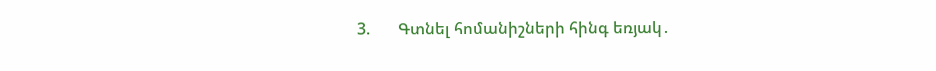3.       Գտնել հոմանիշների հինգ եռյակ․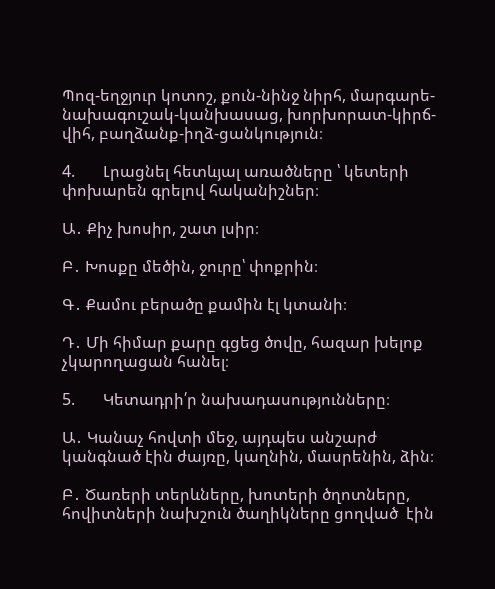Պոզ-եղջյուր կոտոշ, քուն-նինջ նիրհ, մարգարե-նախագուշակ-կանխասաց, խորխորատ-կիրճ-վիհ, բաղձանք-իղձ-ցանկություն։

4.       Լրացնել հետևյալ առածները ՝ կետերի փոխարեն գրելով հականիշներ։

Ա․ Քիչ խոսիր, շատ լսիր։

Բ․ Խոսքը մեծին, ջուրը՝ փոքրին։

Գ․ Քամու բերածը քամին էլ կտանի։

Դ․ Մի հիմար քարը գցեց ծովը, հազար խելոք չկարողացան հանել։

5.       Կետադրի՛ր նախադասությունները։

Ա․ Կանաչ հովտի մեջ, այդպես անշարժ կանգնած էին ժայռը, կաղնին, մասրենին, ձին։

Բ․ Ծառերի տերևները, խոտերի ծղոտները, հովիտների նախշուն ծաղիկները ցողված  էին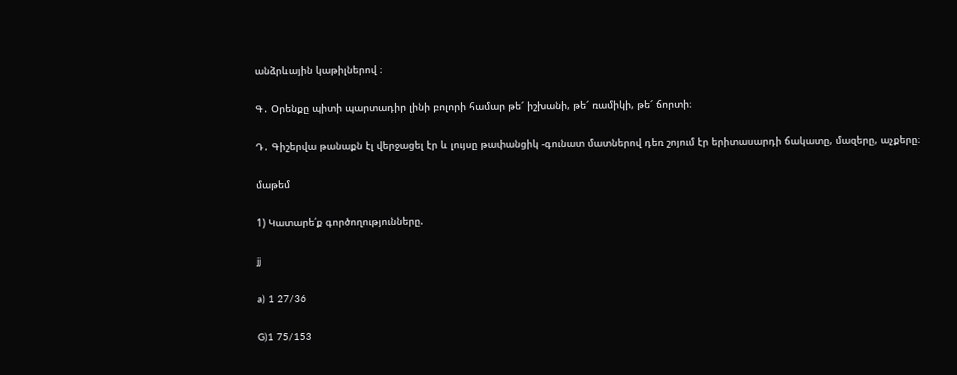անձրևային կաթիլներով ։

Գ․ Օրենքը պիտի պարտադիր լինի բոլորի համար թե՜ իշխանի, թե՜ ռամիկի, թե՜ ճորտի։

Դ․ Գիշերվա թանաքն էլ վերջացել էր և լույսը թափանցիկ -գունատ մատներով դեռ շոյում էր երիտասարդի ճակատը, մազերը, աչքերը։

մաթեմ

1) Կատարե՛ք գործողությունները.

jj

a) 1 27/36

G)1 75/153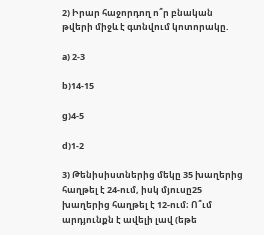2) Իրար հաջորդող ո՞ր բնական թվերի միջև է գտնվում կոտորակը.

a) 2-3

b)14-15

g)4-5

d)1-2

3) Թենիսիստներից մեկը 35 խաղերից հաղթել է 24-ում, իսկ մյուսը25 խաղերից հաղթել է 12-ում։ Ո՞ւմ արդյունքն է ավելի լավ (եթե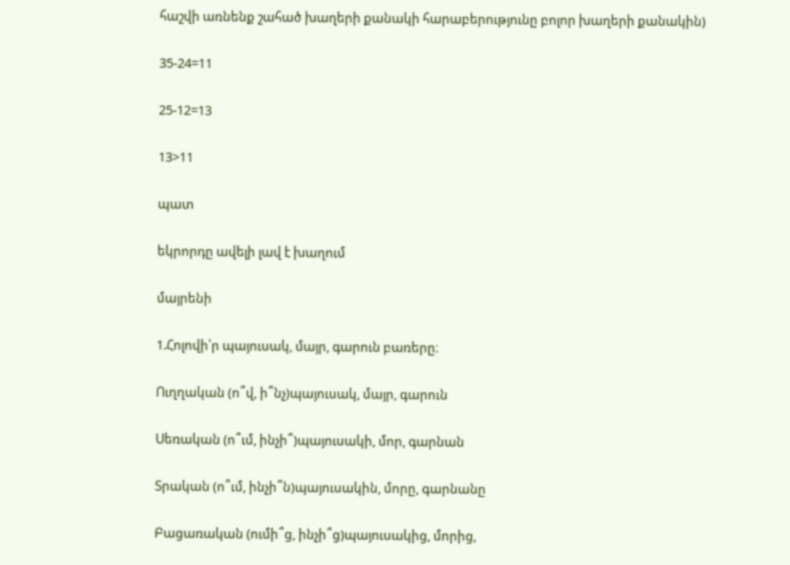հաշվի առնենք շահած խաղերի քանակի հարաբերությունը բոլոր խաղերի քանակին)

35-24=11

25-12=13

13>11

պատ

եկրորդը ավելի լավ է խաղում

մայրենի

1.Հոլովի՛ր պայուսակ, մայր, գարուն բառերը։

Ուղղական (ո՞վ, ի՞նչ)պայուսակ, մայր, գարուն

Սեռական (ո՞ւմ, ինչի՞)պայուսակի, մոր, գարնան

Տրական (ո՞ւմ, ինչի՞ն)պայուսակին, մորը, գարնանը

Բացառական (ումի՞ց, ինչի՞ց)պայուսակից, մորից,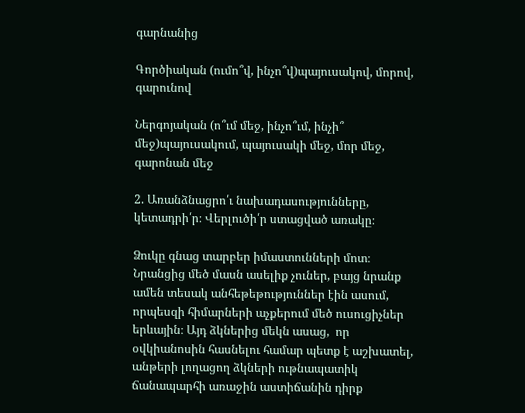գարնանից

Գործիական (ումո՞վ, ինչո՞վ)պայուսակով, մորով, գարունով

Ներգոյական (ո՞ւմ մեջ, ինչո՞ւմ, ինչի՞ մեջ)պայուսակում, պայուսակի մեջ, մոր մեջ, գարոնան մեջ

2. Առանձնացրո՛ւ նախադասությունները, կետադրի՛ր։ Վերլուծի՛ր ստացված առակը։

Ձուկը գնաց տարբեր իմաստունների մոտ։ Նրանցից մեծ մասն ասելիք չուներ, բայց նրանք ամեն տեսակ անհեթեթություններ էին ասում,  որպեսզի հիմարների աչքերում մեծ ուսուցիչներ երևային։ Այդ ձկներից մեկն ասաց,  որ օվկիանոսին հասնելու համար պետք է աշխատել, անթերի լողացող ձկների ութնապատիկ ճանապարհի առաջին աստիճանին դիրք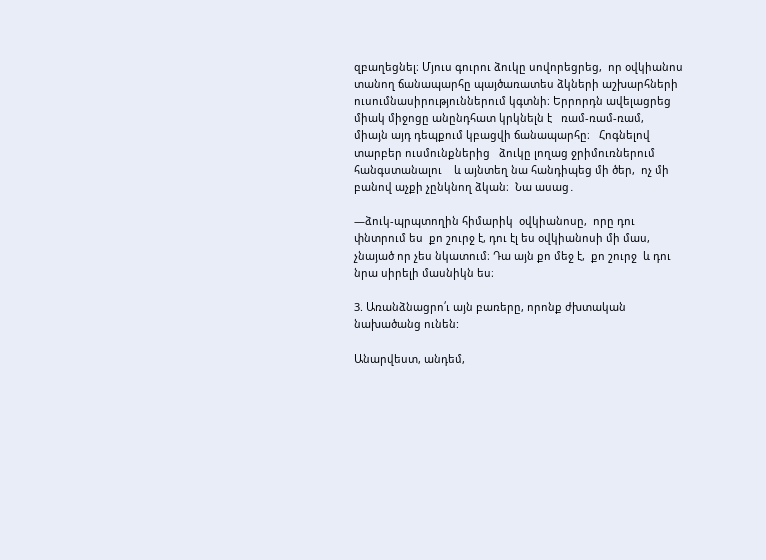զբաղեցնել։ Մյուս գուրու ձուկը սովորեցրեց,  որ օվկիանոս տանող ճանապարհը պայծառատես ձկների աշխարհների ուսումնասիրություններում կգտնի։ Երրորդն ավելացրեց միակ միջոցը անընդհատ կրկնելն է   ռամ-ռամ-ռամ,    միայն այդ դեպքում կբացվի ճանապարհը։   Հոգնելով տարբեր ուսմունքներից   ձուկը լողաց ջրիմուռներում հանգստանալու    և այնտեղ նա հանդիպեց մի ծեր,  ոչ մի բանով աչքի չընկնող ձկան։  Նա ասաց․

—ձուկ-պրպտողին հիմարիկ  օվկիանոսը,  որը դու փնտրում ես  քո շուրջ է, դու էլ ես օվկիանոսի մի մաս,  չնայած որ չես նկատում։ Դա այն քո մեջ է,  քո շուրջ  և դու   նրա սիրելի մասնիկն ես։

3. Առանձնացրո՛ւ այն բառերը, որոնք ժխտական նախածանց ունեն:

Անարվեստ, անդեմ,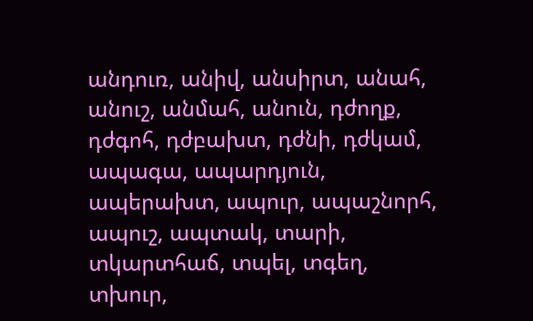անդուռ, անիվ, անսիրտ, անահ, անուշ, անմահ, անուն, դժողք, դժգոհ, դժբախտ, դժնի, դժկամ, ապագա, ապարդյուն, ապերախտ, ապուր, ապաշնորհ, ապուշ, ապտակ, տարի, տկարտհաճ, տպել, տգեղ, տխուր,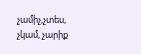չամիչ,չտես, չկամ, չարիք